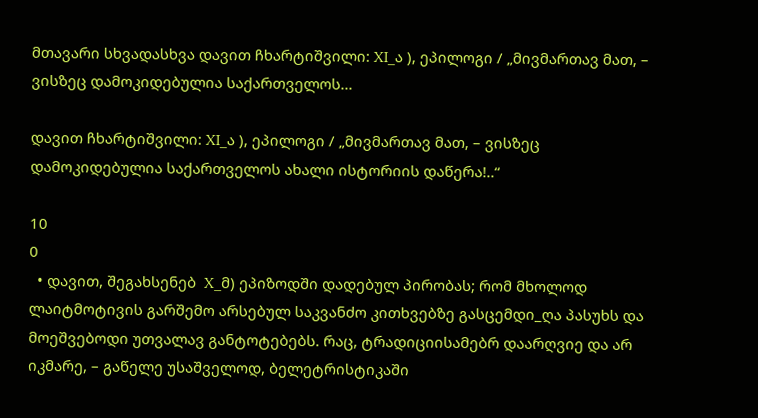მთავარი სხვადასხვა დავით ჩხარტიშვილი: XI_ა ), ეპილოგი / „მივმართავ მათ, – ვისზეც დამოკიდებულია საქართველოს...

დავით ჩხარტიშვილი: XI_ა ), ეპილოგი / „მივმართავ მათ, – ვისზეც დამოკიდებულია საქართველოს ახალი ისტორიის დაწერა!..“

10
0
  • დავით, შეგახსენებ  X_მ) ეპიზოდში დადებულ პირობას; რომ მხოლოდ ლაიტმოტივის გარშემო არსებულ საკვანძო კითხვებზე გასცემდი_ღა პასუხს და მოეშვებოდი უთვალავ განტოტებებს. რაც, ტრადიციისამებრ დაარღვიე და არ იკმარე, – გაწელე უსაშველოდ, ბელეტრისტიკაში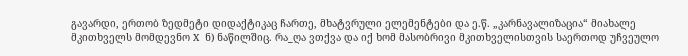გავარდი, ერთობ ზედმეტი დიდაქტიკაც ჩართე, მხატვრული ელემენტები და ე.წ. „კარნავალიზაცია“ მიახალე მკითხველს მომდევნო X  ნ) ნაწილშიც. რა_ღა ვთქვა და იქ ხომ მასობრივი მკითხველისთვის საერთოდ უჩვეულო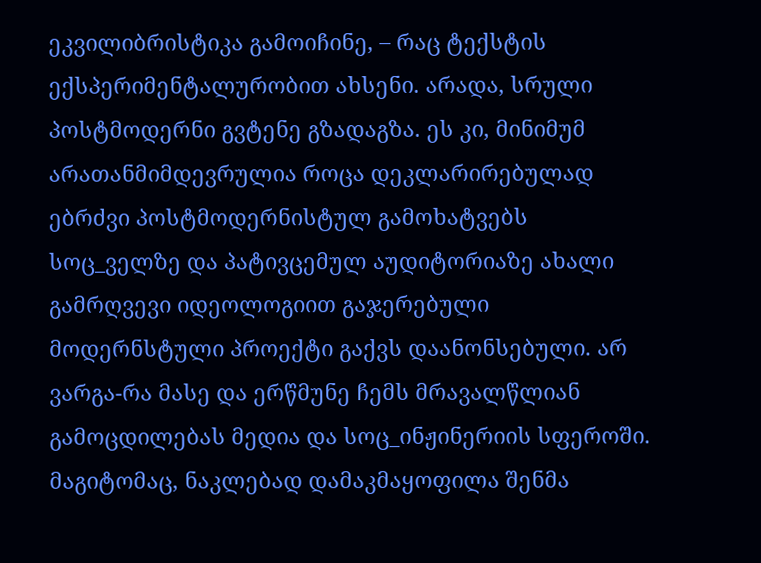ეკვილიბრისტიკა გამოიჩინე, – რაც ტექსტის ექსპერიმენტალურობით ახსენი. არადა, სრული პოსტმოდერნი გვტენე გზადაგზა. ეს კი, მინიმუმ არათანმიმდევრულია როცა დეკლარირებულად ებრძვი პოსტმოდერნისტულ გამოხატვებს სოც_ველზე და პატივცემულ აუდიტორიაზე ახალი გამრღვევი იდეოლოგიით გაჯერებული მოდერნსტული პროექტი გაქვს დაანონსებული. არ ვარგა-რა მასე და ერწმუნე ჩემს მრავალწლიან გამოცდილებას მედია და სოც_ინჟინერიის სფეროში. მაგიტომაც, ნაკლებად დამაკმაყოფილა შენმა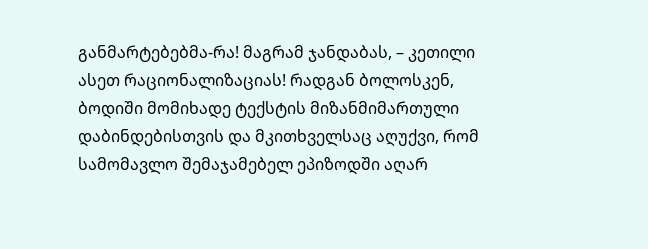განმარტებებმა-რა! მაგრამ ჯანდაბას, – კეთილი ასეთ რაციონალიზაციას! რადგან ბოლოსკენ, ბოდიში მომიხადე ტექსტის მიზანმიმართული დაბინდებისთვის და მკითხველსაც აღუქვი, რომ სამომავლო შემაჯამებელ ეპიზოდში აღარ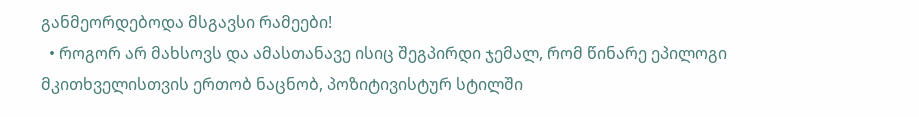განმეორდებოდა მსგავსი რამეები!
  • როგორ არ მახსოვს და ამასთანავე ისიც შეგპირდი ჯემალ, რომ წინარე ეპილოგი მკითხველისთვის ერთობ ნაცნობ, პოზიტივისტურ სტილში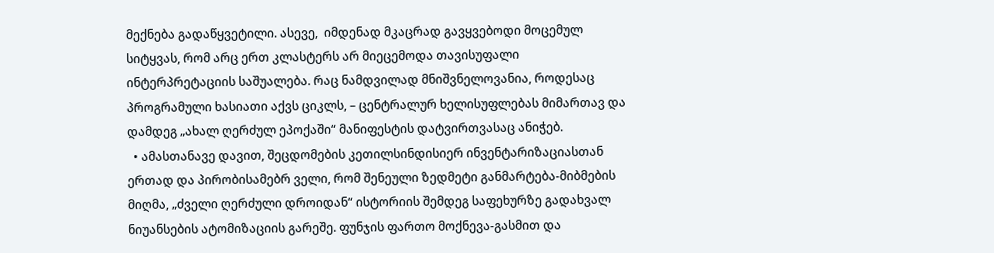მექნება გადაწყვეტილი. ასევე,  იმდენად მკაცრად გავყვებოდი მოცემულ სიტყვას, რომ არც ერთ კლასტერს არ მიეცემოდა თავისუფალი ინტერპრეტაციის საშუალება. რაც ნამდვილად მნიშვნელოვანია, როდესაც პროგრამული ხასიათი აქვს ციკლს, – ცენტრალურ ხელისუფლებას მიმართავ და დამდეგ „ახალ ღერძულ ეპოქაში“ მანიფესტის დატვირთვასაც ანიჭებ.
  • ამასთანავე დავით, შეცდომების კეთილსინდისიერ ინვენტარიზაციასთან ერთად და პირობისამებრ ველი, რომ შენეული ზედმეტი განმარტება-მიბმების მიღმა, „ძველი ღერძული დროიდან“ ისტორიის შემდეგ საფეხურზე გადახვალ ნიუანსების ატომიზაციის გარეშე. ფუნჯის ფართო მოქნევა-გასმით და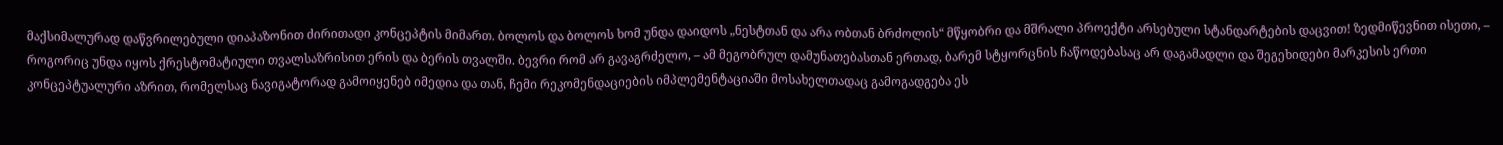მაქსიმალურად დაწვრილებული დიაპაზონით ძირითადი კონცეპტის მიმართ. ბოლოს და ბოლოს ხომ უნდა დაიდოს „ნესტთან და არა ობთან ბრძოლის“ მწყობრი და მშრალი პროექტი არსებული სტანდარტების დაცვით! ზედმიწევნით ისეთი, – როგორიც უნდა იყოს ქრესტომატიული თვალსაზრისით ერის და ბერის თვალში. ბევრი რომ არ გავაგრძელო, – ამ მეგობრულ დამუნათებასთან ერთად, ბარემ სტყორცნის ჩაწოდებასაც არ დაგამადლი და შეგეხიდები მარკესის ერთი კონცეპტუალური აზრით, რომელსაც ნავიგატორად გამოიყენებ იმედია და თან, ჩემი რეკომენდაციების იმპლემენტაციაში მოსახელთადაც გამოგადგება ეს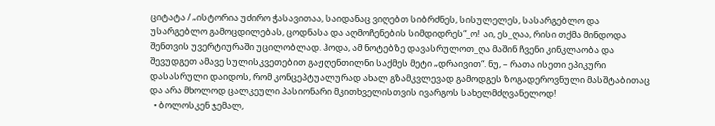ციტატა / „ისტორია უძირო ჭასავითაა, საიდანაც ვიღებთ სიბრძნეს, სისულელეს, სასარგებლო და უსარგებლო გამოცდილებას, ცოდნასა და აღმოჩენების სიმდიდრეს“_ო!  აი, ეს_ღაა, რისი თქმა მინდოდა შენთვის უვერტიურაში უცილობლად. ჰოდა, ამ ნოტებზე დავასრულოთ_ღა მაშინ ჩვენი კინკლაობა და შევუდგეთ ამავე სულისკვეთებით გაჟღენთილნი საქმეს მეტი „დრაივით“. ნუ, – რათა ისეთი ეპიკური დასასრული დაიდოს, რომ კონცეპტუალურად ახალ გზამკვლევად გამოდგეს ზოგადეროვნული მასშტაბითაც და არა მხოლოდ ცალკეული პასიონარი მკითხველისთვის ივარგოს სახელმძღვანელოდ!
  • ბოლოსკენ ჯემალ,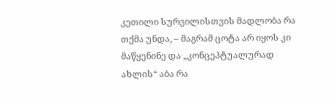კეთილი სურვილისთვის მადლობა რა თქმა უნდა, – მაგრამ ცოტა არ იყოს კი მაწყენინე და „კონცეპტუალურად ახლის“ აბა რა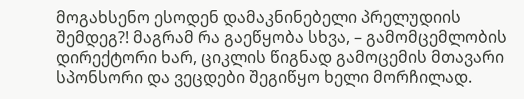მოგახსენო ესოდენ დამაკნინებელი პრელუდიის შემდეგ?! მაგრამ რა გაეწყობა სხვა, – გამომცემლობის დირექტორი ხარ, ციკლის წიგნად გამოცემის მთავარი სპონსორი და ვეცდები შეგიწყო ხელი მორჩილად.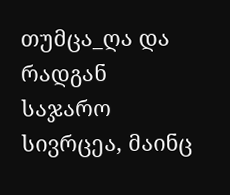თუმცა_ღა და რადგან საჯარო სივრცეა, მაინც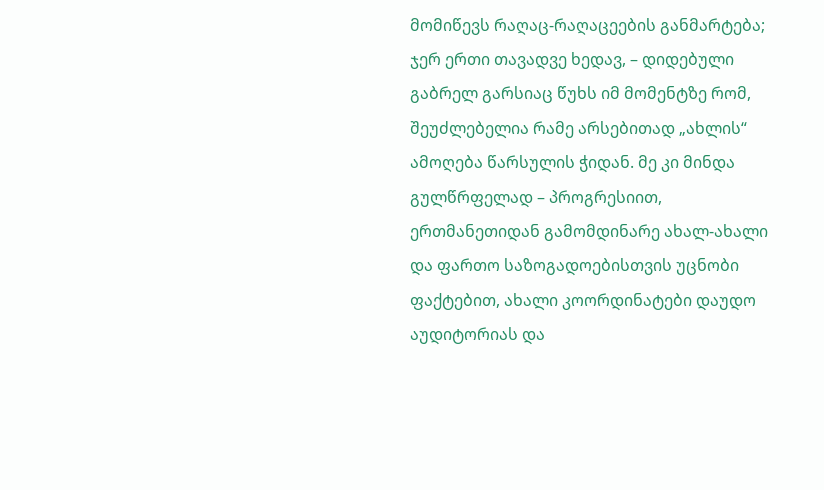მომიწევს რაღაც-რაღაცეების განმარტება; ჯერ ერთი თავადვე ხედავ, – დიდებული გაბრელ გარსიაც წუხს იმ მომენტზე რომ, შეუძლებელია რამე არსებითად „ახლის“ ამოღება წარსულის ჭიდან. მე კი მინდა გულწრფელად – პროგრესიით, ერთმანეთიდან გამომდინარე ახალ-ახალი და ფართო საზოგადოებისთვის უცნობი ფაქტებით, ახალი კოორდინატები დაუდო აუდიტორიას და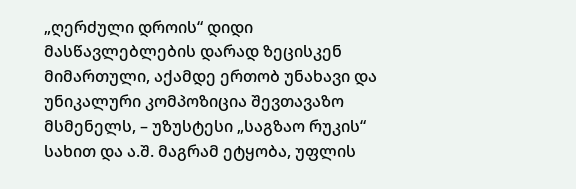„ღერძული დროის“ დიდი მასწავლებლების დარად ზეცისკენ მიმართული, აქამდე ერთობ უნახავი და უნიკალური კომპოზიცია შევთავაზო მსმენელს, – უზუსტესი „საგზაო რუკის“ სახით და ა.შ. მაგრამ ეტყობა, უფლის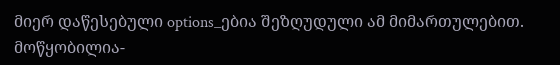მიერ დაწესებული options_ებია შეზღუდული ამ მიმართულებით. მოწყობილია-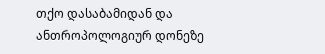თქო დასაბამიდან და ანთროპოლოგიურ დონეზე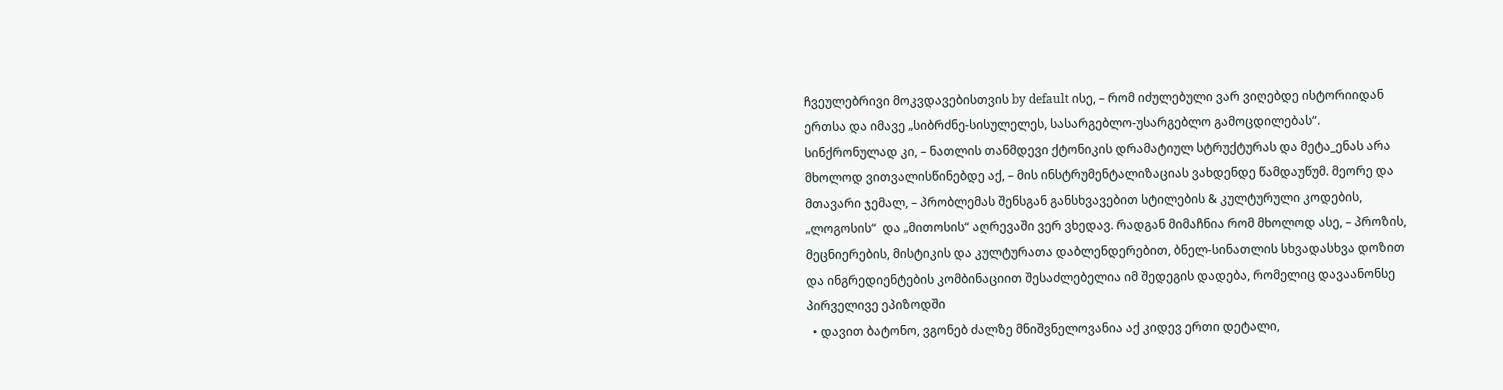ჩვეულებრივი მოკვდავებისთვის by default ისე, – რომ იძულებული ვარ ვიღებდე ისტორიიდან ერთსა და იმავე „სიბრძნე-სისულელეს, სასარგებლო-უსარგებლო გამოცდილებას“. სინქრონულად კი, – ნათლის თანმდევი ქტონიკის დრამატიულ სტრუქტურას და მეტა_ენას არა მხოლოდ ვითვალისწინებდე აქ, – მის ინსტრუმენტალიზაციას ვახდენდე წამდაუწუმ. მეორე და მთავარი ჯემალ, – პრობლემას შენსგან განსხვავებით სტილების & კულტურული კოდების, „ლოგოსის“  და „მითოსის“ აღრევაში ვერ ვხედავ. რადგან მიმაჩნია რომ მხოლოდ ასე, – პროზის, მეცნიერების, მისტიკის და კულტურათა დაბლენდერებით, ბნელ-სინათლის სხვადასხვა დოზით და ინგრედიენტების კომბინაციით შესაძლებელია იმ შედეგის დადება, რომელიც დავაანონსე პირველივე ეპიზოდში
  • დავით ბატონო, ვგონებ ძალზე მნიშვნელოვანია აქ კიდევ ერთი დეტალი,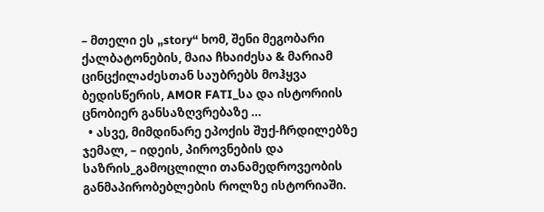– მთელი ეს „story“ ხომ, შენი მეგობარი ქალბატონების, მაია ჩხაიძესა & მარიამ ცინცქილაძესთან საუბრებს მოჰყვა ბედისწერის, AMOR FATI_სა და ისტორიის ცნობიერ განსაზღვრებაზე …
  • ასვე, მიმდინარე ეპოქის შუქ-ჩრდილებზე ჯემალ, – იდეის, პიროვნების და საზრის_გამოცლილი თანამედროვეობის განმაპირობებლების როლზე ისტორიაში.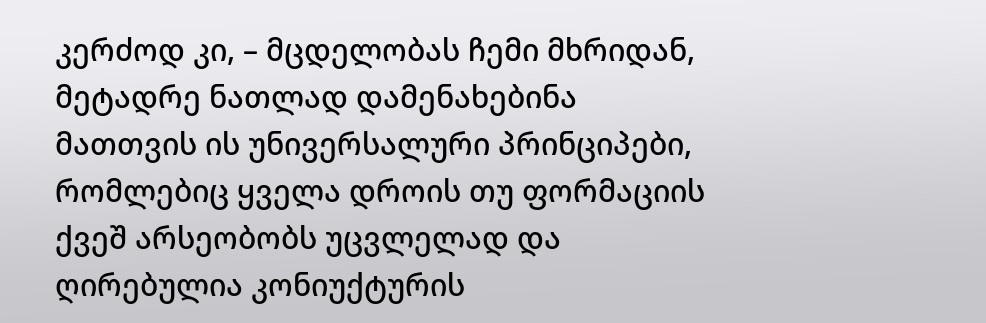კერძოდ კი, – მცდელობას ჩემი მხრიდან, მეტადრე ნათლად დამენახებინა მათთვის ის უნივერსალური პრინციპები, რომლებიც ყველა დროის თუ ფორმაციის ქვეშ არსეობობს უცვლელად და ღირებულია კონიუქტურის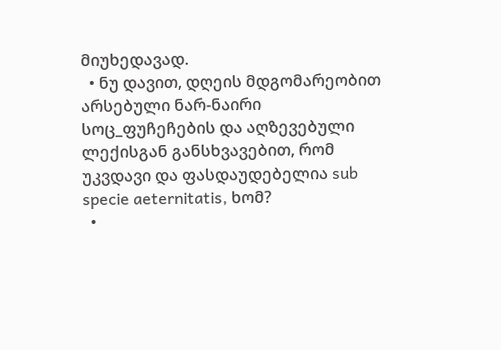მიუხედავად.
  • ნუ დავით, დღეის მდგომარეობით არსებული ნარ-ნაირი სოც_ფუჩეჩების და აღზევებული ლექისგან განსხვავებით, რომ უკვდავი და ფასდაუდებელია sub specie aeternitatis, ხომ?
  •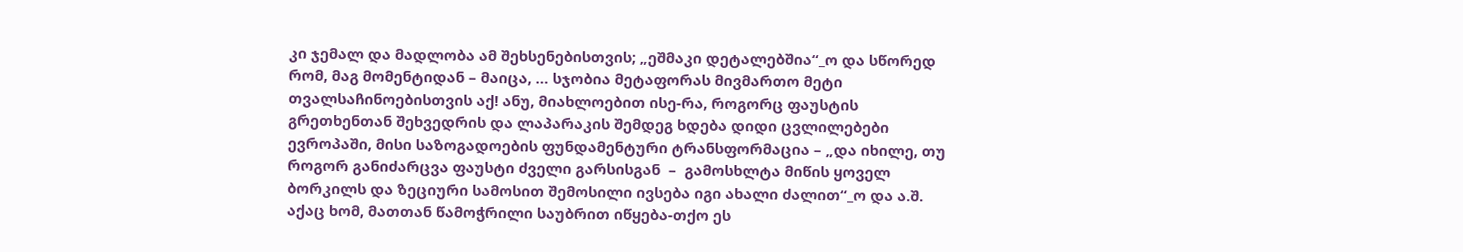კი ჯემალ და მადლობა ამ შეხსენებისთვის; „ეშმაკი დეტალებშია“_ო და სწორედ რომ, მაგ მომენტიდან – მაიცა, … სჯობია მეტაფორას მივმართო მეტი თვალსაჩინოებისთვის აქ! ანუ, მიახლოებით ისე-რა, როგორც ფაუსტის გრეთხენთან შეხვედრის და ლაპარაკის შემდეგ ხდება დიდი ცვლილებები ევროპაში, მისი საზოგადოების ფუნდამენტური ტრანსფორმაცია – „და იხილე, თუ როგორ განიძარცვა ფაუსტი ძველი გარსისგან  –  გამოსხლტა მიწის ყოველ ბორკილს და ზეციური სამოსით შემოსილი ივსება იგი ახალი ძალით“_ო და ა.შ. აქაც ხომ, მათთან წამოჭრილი საუბრით იწყება-თქო ეს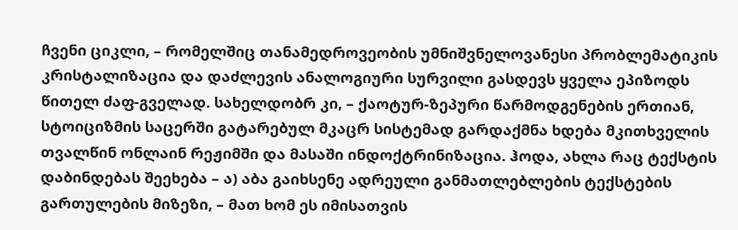ჩვენი ციკლი, – რომელშიც თანამედროვეობის უმნიშვნელოვანესი პრობლემატიკის კრისტალიზაცია და დაძლევის ანალოგიური სურვილი გასდევს ყველა ეპიზოდს წითელ ძაფ-გველად. სახელდობრ კი, – ქაოტურ-ზეპური წარმოდგენების ერთიან, სტოიციზმის საცერში გატარებულ მკაცრ სისტემად გარდაქმნა ხდება მკითხველის თვალწინ ონლაინ რეჟიმში და მასაში ინდოქტრინიზაცია. ჰოდა, ახლა რაც ტექსტის დაბინდებას შეეხება – ა) აბა გაიხსენე ადრეული განმათლებლების ტექსტების გართულების მიზეზი, – მათ ხომ ეს იმისათვის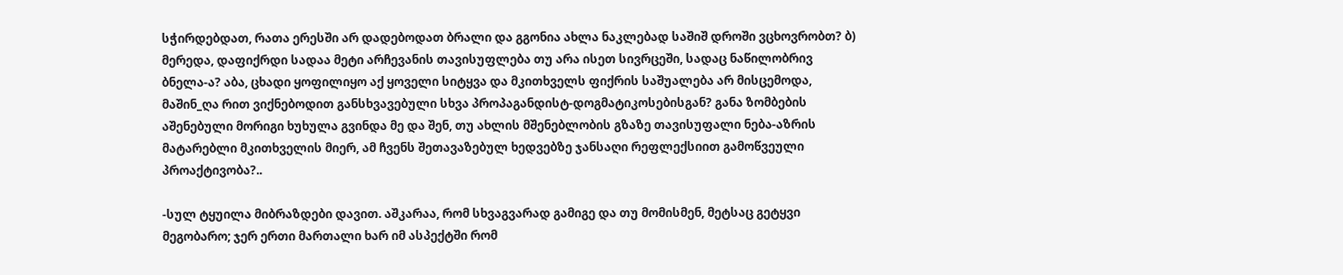სჭირდებდათ, რათა ერესში არ დადებოდათ ბრალი და გგონია ახლა ნაკლებად საშიშ დროში ვცხოვრობთ? ბ) მერედა, დაფიქრდი სადაა მეტი არჩევანის თავისუფლება თუ არა ისეთ სივრცეში, სადაც ნაწილობრივ ბნელა-ა? აბა, ცხადი ყოფილიყო აქ ყოველი სიტყვა და მკითხველს ფიქრის საშუალება არ მისცემოდა, მაშინ_ღა რით ვიქნებოდით განსხვავებული სხვა პროპაგანდისტ-დოგმატიკოსებისგან? განა ზომბების აშენებული მორიგი ხუხულა გვინდა მე და შენ, თუ ახლის მშენებლობის გზაზე თავისუფალი ნება-აზრის მატარებლი მკითხველის მიერ, ამ ჩვენს შეთავაზებულ ხედვებზე ჯანსაღი რეფლექსიით გამოწვეული პროაქტივობა?..

-სულ ტყუილა მიბრაზდები დავით. აშკარაა, რომ სხვაგვარად გამიგე და თუ მომისმენ, მეტსაც გეტყვი მეგობარო; ჯერ ერთი მართალი ხარ იმ ასპექტში რომ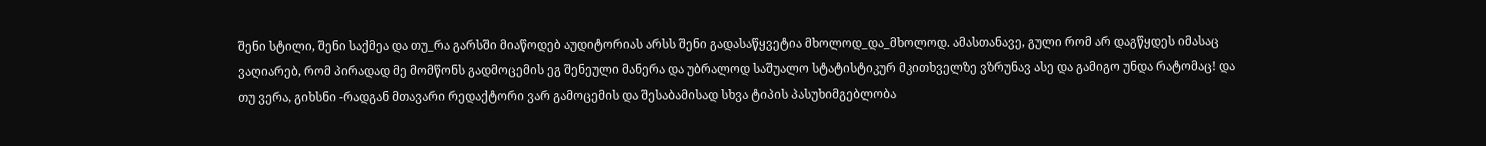შენი სტილი, შენი საქმეა და თუ_რა გარსში მიაწოდებ აუდიტორიას არსს შენი გადასაწყვეტია მხოლოდ_და_მხოლოდ. ამასთანავე, გული რომ არ დაგწყდეს იმასაც ვაღიარებ, რომ პირადად მე მომწონს გადმოცემის ეგ შენეული მანერა და უბრალოდ საშუალო სტატისტიკურ მკითხველზე ვზრუნავ ასე და გამიგო უნდა რატომაც! და თუ ვერა, გიხსნი -რადგან მთავარი რედაქტორი ვარ გამოცემის და შესაბამისად სხვა ტიპის პასუხიმგებლობა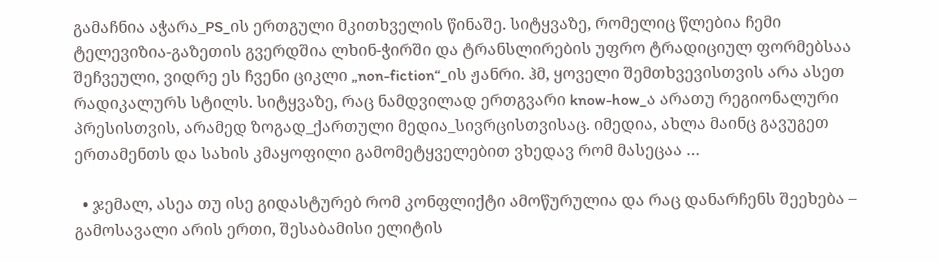გამაჩნია აჭარა_PS_ის ერთგული მკითხველის წინაშე. სიტყვაზე, რომელიც წლებია ჩემი ტელევიზია-გაზეთის გვერდშია ლხინ-ჭირში და ტრანსლირების უფრო ტრადიციულ ფორმებსაა შეჩვეული, ვიდრე ეს ჩვენი ციკლი „non-fiction“_ის ჟანრი. ჰმ, ყოველი შემთხვევისთვის არა ასეთ რადიკალურს სტილს. სიტყვაზე, რაც ნამდვილად ერთგვარი know-how_ა არათუ რეგიონალური პრესისთვის, არამედ ზოგად_ქართული მედია_სივრცისთვისაც. იმედია, ახლა მაინც გავუგეთ ერთამენთს და სახის კმაყოფილი გამომეტყველებით ვხედავ რომ მასეცაა …

  • ჯემალ, ასეა თუ ისე გიდასტურებ რომ კონფლიქტი ამოწურულია და რაც დანარჩენს შეეხება – გამოსავალი არის ერთი, შესაბამისი ელიტის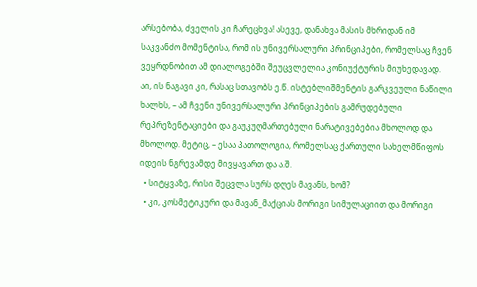არსებობა, ძველის კი ჩარეცხვა! ასევე, დანახვა მასის მხრიდან იმ საკვანძო მომენტისა, რომ ის უნივერსალური პრინციპები, რომელსაც ჩვენ ვეყრდნობით ამ დიალოგებში შეუცვლელია კონიუქტურის მიუხედავად. აი, ის ნაგავი კი, რასაც სთავობს ე.წ. ისტებლიშმენტის გარკვეული ნაწილი ხალხს, – ამ ჩვენი უნივერსალური პრინციპების გამრუდებული რეპრეზენტაციები და გაუკუღმართებული ნარატივებებია მხოლოდ და მხოლოდ. მეტიც, – ესაა პათოლოგია, რომელსაც ქართული სახელმწიფოს იდეის ნგრევამდე მივყავართ და ა.შ.
  • სიტყვაზე, რისი შეცვლა სურს დღეს მავანს, ხომ?
  • კი, კოსმეტიკური და მავან_მაქციას მორიგი სიმულაციით და მორიგი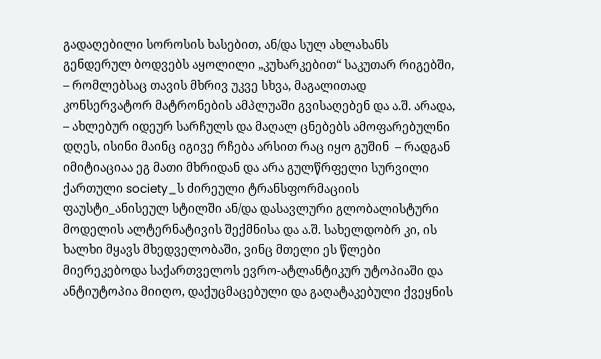გადაღებილი სოროსის ხასებით, ან/და სულ ახლახანს გენდერულ ბოდვებს აყოლილი „კუხარკებით“ საკუთარ რიგებში, – რომლებსაც თავის მხრივ უკვე სხვა, მაგალითად კონსერვატორ მატრონების ამპლუაში გვისაღებენ და ა.შ. არადა, – ახლებურ იდეურ სარჩულს და მაღალ ცნებებს ამოფარებულნი დღეს, ისინი მაინც იგივე რჩება არსით რაც იყო გუშინ  – რადგან იმიტიაციაა ეგ მათი მხრიდან და არა გულწრფელი სურვილი ქართული society_ს ძირეული ტრანსფორმაციის ფაუსტი_ანისეულ სტილში ან/და დასავლური გლობალისტური მოდელის ალტერნატივის შექმნისა და ა.შ. სახელდობრ კი, ის ხალხი მყავს მხედველობაში, ვინც მთელი ეს წლები მიერეკებოდა საქართველოს ევრო-ატლანტიკურ უტოპიაში და ანტიუტოპია მიიღო, დაქუცმაცებული და გაღატაკებული ქვეყნის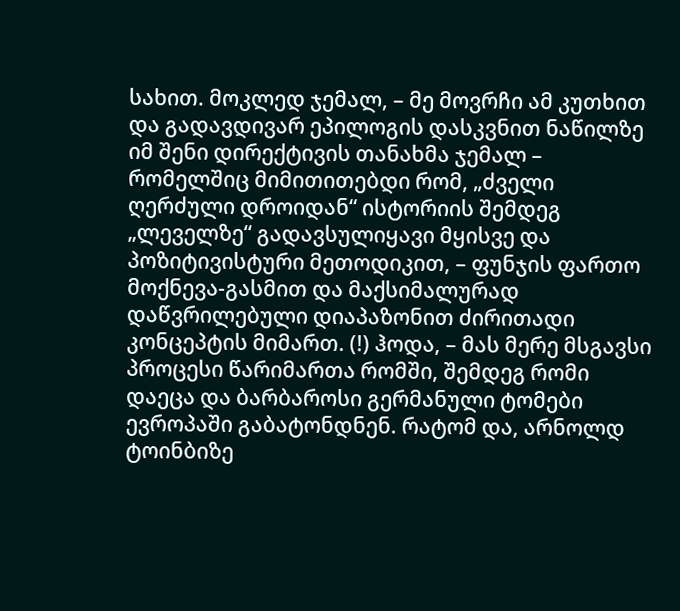სახით. მოკლედ ჯემალ, – მე მოვრჩი ამ კუთხით და გადავდივარ ეპილოგის დასკვნით ნაწილზე იმ შენი დირექტივის თანახმა ჯემალ – რომელშიც მიმითითებდი რომ, „ძველი ღერძული დროიდან“ ისტორიის შემდეგ „ლეველზე“ გადავსულიყავი მყისვე და პოზიტივისტური მეთოდიკით, – ფუნჯის ფართო მოქნევა-გასმით და მაქსიმალურად დაწვრილებული დიაპაზონით ძირითადი კონცეპტის მიმართ. (!) ჰოდა, – მას მერე მსგავსი პროცესი წარიმართა რომში, შემდეგ რომი დაეცა და ბარბაროსი გერმანული ტომები ევროპაში გაბატონდნენ. რატომ და, არნოლდ ტოინბიზე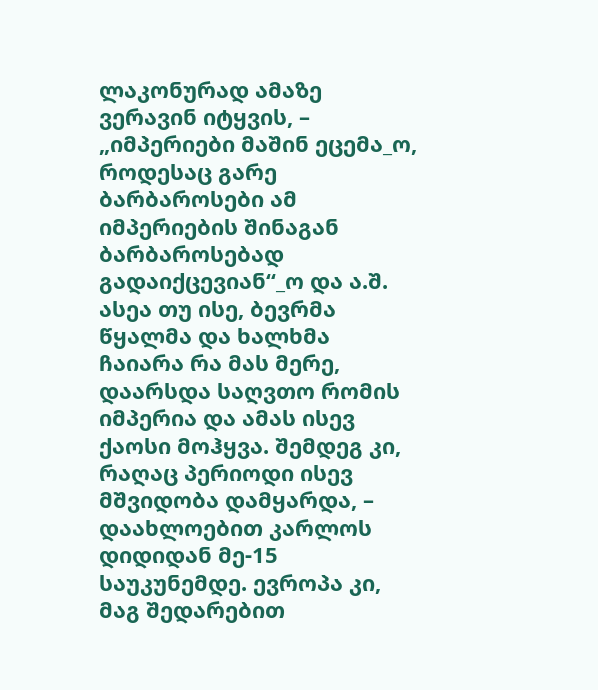ლაკონურად ამაზე ვერავინ იტყვის, – „იმპერიები მაშინ ეცემა_ო, როდესაც გარე ბარბაროსები ამ იმპერიების შინაგან ბარბაროსებად გადაიქცევიან“_ო და ა.შ. ასეა თუ ისე, ბევრმა წყალმა და ხალხმა ჩაიარა რა მას მერე, დაარსდა საღვთო რომის იმპერია და ამას ისევ ქაოსი მოჰყვა. შემდეგ კი, რაღაც პერიოდი ისევ მშვიდობა დამყარდა, – დაახლოებით კარლოს დიდიდან მე-15 საუკუნემდე. ევროპა კი, მაგ შედარებით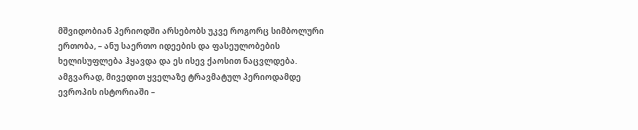მშვიდობიან პერიოდში არსებობს უკვე როგორც სიმბოლური ერთობა, – ანუ საერთო იდეების და ფასეულობების ხელისუფლება ჰყავდა და ეს ისევ ქაოსით ნაცვლდება. ამგვარად, მივედით ყველაზე ტრავმატულ პერიოდამდე ევროპის ისტორიაში –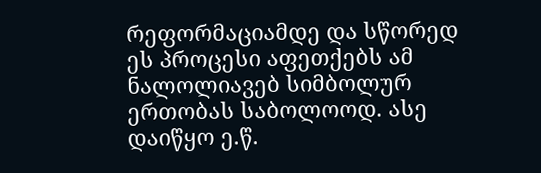რეფორმაციამდე და სწორედ ეს პროცესი აფეთქებს ამ ნალოლიავებ სიმბოლურ ერთობას საბოლოოდ. ასე დაიწყო ე.წ.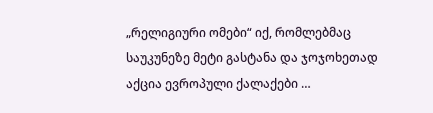„რელიგიური ომები“ იქ, რომლებმაც საუკუნეზე მეტი გასტანა და ჯოჯოხეთად აქცია ევროპული ქალაქები …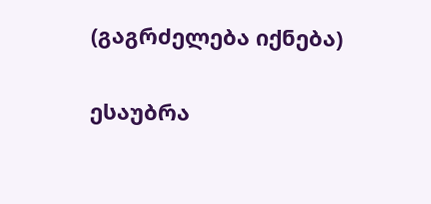(გაგრძელება იქნება)

ესაუბრა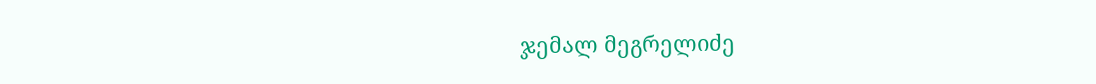ჯემალ მეგრელიძე